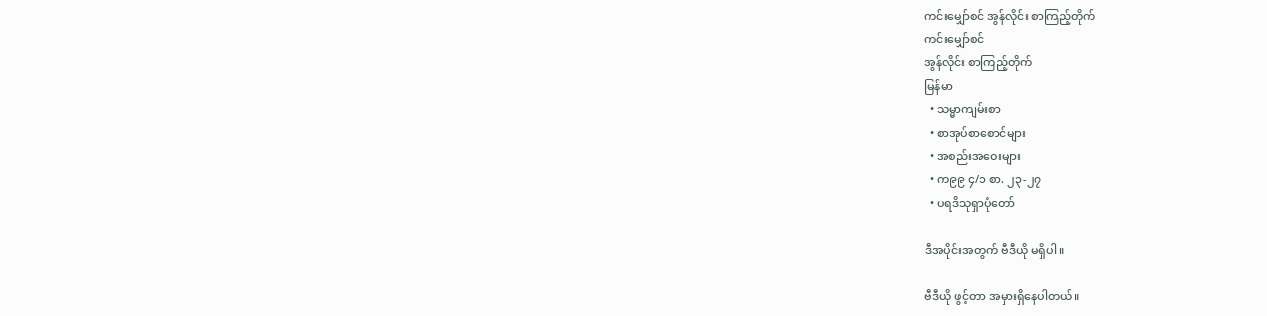ကင်းမျှော်စင် အွန်လိုင်း စာကြည့်တိုက်
ကင်းမျှော်စင်
အွန်လိုင်း စာကြည့်တိုက်
မြန်မာ
  • သမ္မာကျမ်းစာ
  • စာအုပ်စာစောင်များ
  • အစည်းအဝေးများ
  • က၉၉ ၄/၁ စာ. ၂၃-၂၇
  • ပရဒိသုရှာပုံတော်

ဒီအပိုင်းအတွက် ဗီဒီယို မရှိပါ။

ဗီဒီယို ဖွင့်တာ အမှားရှိနေပါတယ်။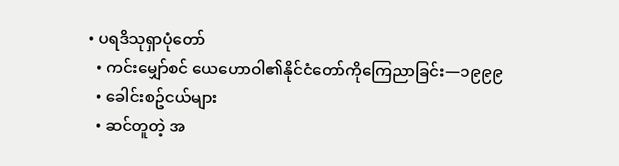• ပရဒိသုရှာပုံတော်
  • ကင်းမျှော်စင် ယေဟောဝါ၏နိုင်ငံတော်ကိုကြေညာခြင်း—၁၉၉၉
  • ခေါင်းစဥ်ငယ်များ
  • ဆင်တူတဲ့ အ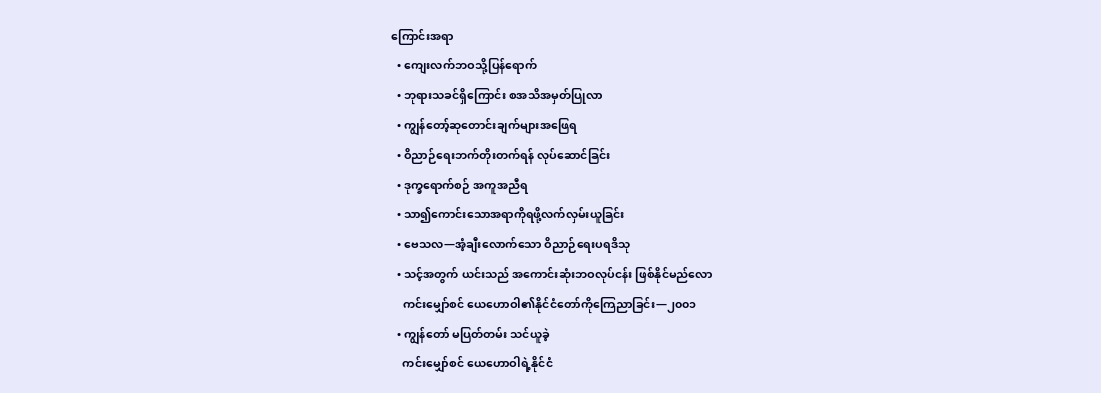ကြောင်းအရာ
  • ကျေးလက်ဘဝသို့ပြန်ရောက်
  • ဘုရားသခင်ရှိကြောင်း စအသိအမှတ်ပြုလာ
  • ကျွန်တော့်ဆုတောင်းချက်များအဖြေရ
  • ဝိညာဉ်ရေးဘက်တိုးတက်ရန် လုပ်ဆောင်ခြင်း
  • ဒုက္ခရောက်စဉ် အကူအညီရ
  • သာ၍ကောင်းသောအရာကိုရဖို့လက်လှမ်းယူခြင်း
  • ဗေသလ—အံ့ချီးလောက်သော ဝိညာဉ်ရေးပရဒိသု
  • သင့်အတွက် ယင်းသည် အကောင်းဆုံးဘဝလုပ်ငန်း ဖြစ်နိုင်မည်လော
    ကင်းမျှော်စင် ယေဟောဝါ၏နိုင်ငံတော်ကိုကြေညာခြင်း—၂၀၀၁
  • ကျွန်တော် မပြတ်တမ်း သင်ယူခဲ့
    ကင်းမျှော်စင် ယေဟောဝါရဲ့နိုင်ငံ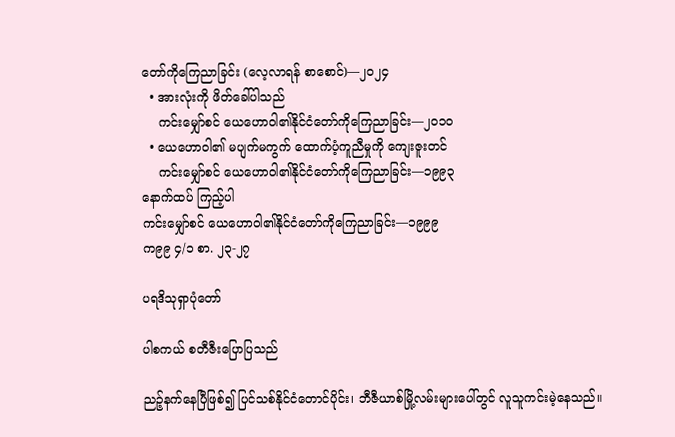တော်ကိုကြေညာခြင်း (လေ့လာရန် စာစောင်)—၂၀၂၄
  • အားလုံးကို ဖိတ်ခေါ်ပါသည်
    ကင်းမျှော်စင် ယေဟောဝါ၏နိုင်ငံတော်ကိုကြေညာခြင်း—၂၀၁၀
  • ယေဟောဝါ၏ မပျက်မကွက် ထောက်ပံ့ကူညီမှုကို ကျေးဇူးတင်
    ကင်းမျှော်စင် ယေဟောဝါ၏နိုင်ငံတော်ကိုကြေညာခြင်း—၁၉၉၃
နောက်ထပ် ကြည့်ပါ
ကင်းမျှော်စင် ယေဟောဝါ၏နိုင်ငံတော်ကိုကြေညာခြင်း—၁၉၉၉
က၉၉ ၄/၁ စာ. ၂၃-၂၇

ပရဒိသုရှာပုံတော်

ပါစကယ် စတီဇီးပြောပြသည်

ညဉ့်နက်နေပြီဖြစ်၍ ပြင်သစ်နိုင်ငံတောင်ပိုင်း၊ ဘီဇီယာစ်မြို့လမ်းများပေါ်တွင် လူသူကင်းမဲ့နေသည်။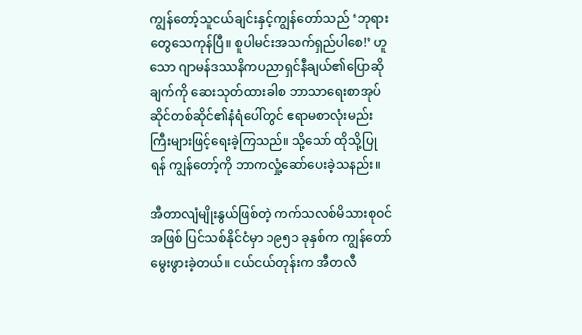ကျွန်တော့်သူငယ်ချင်းနှင့်ကျွန်တော်သည် ‘ဘုရားတွေသေကုန်ပြီ။ စူပါမင်းအသက်ရှည်ပါစေ!’ ဟူသော ဂျာမန်ဒဿနိကပညာရှင်နီချယ်၏ပြောဆိုချက်ကို ဆေးသုတ်ထားခါစ ဘာသာရေးစာအုပ်ဆိုင်တစ်ဆိုင်၏နံရံပေါ်တွင် ဧရာမစာလုံးမည်းကြီးများဖြင့်ရေးခဲ့ကြသည်။ သို့သော် ထိုသို့ပြုရန် ကျွန်တော့်ကို ဘာကလှုံ့ဆော်ပေးခဲ့သနည်း။

အီတာလျံမျိုးနွယ်ဖြစ်တဲ့ ကက်သလစ်မိသားစုဝင်အဖြစ် ပြင်သစ်နိုင်ငံမှာ ၁၉၅၁ ခုနှစ်က ကျွန်တော်မွေးဖွားခဲ့တယ်။ ငယ်ငယ်တုန်းက အီတလီ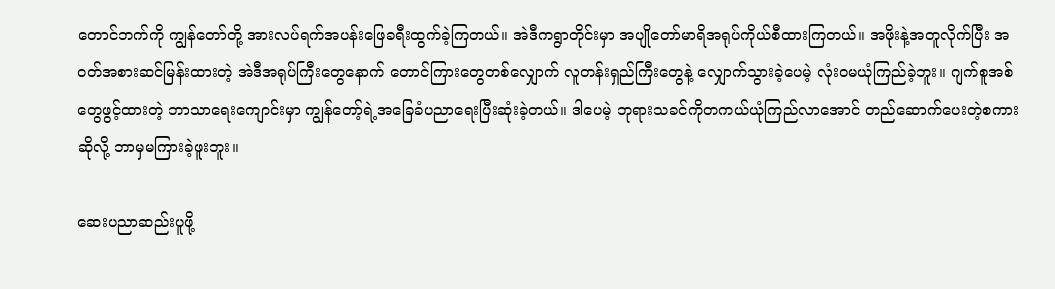တောင်ဘက်ကို ကျွန်တော်တို့ အားလပ်ရက်အပန်းဖြေခရီးထွက်ခဲ့ကြတယ်။ အဲဒီကရွာတိုင်းမှာ အပျိုတော်မာရိအရုပ်ကိုယ်စီထားကြတယ်။ အဖိုးနဲ့အတူလိုက်ပြီး အဝတ်အစားဆင်မြန်းထားတဲ့ အဲဒီအရုပ်ကြီးတွေနောက် တောင်ကြားတွေတစ်လျှောက် လူတန်းရှည်ကြီးတွေနဲ့ လျှောက်သွားခဲ့ပေမဲ့ လုံးဝမယုံကြည်ခဲ့ဘူး။ ဂျက်စူအစ်တွေဖွင့်ထားတဲ့ ဘာသာရေးကျောင်းမှာ ကျွန်တော့်ရဲ့အခြေခံပညာရေးပြီးဆုံးခဲ့တယ်။ ဒါပေမဲ့ ဘုရားသခင်ကိုတကယ်ယုံကြည်လာအောင် တည်ဆောက်ပေးတဲ့စကားဆိုလို့ ဘာမှမကြားခဲ့ဖူးဘူး။

ဆေးပညာဆည်းပူဖို့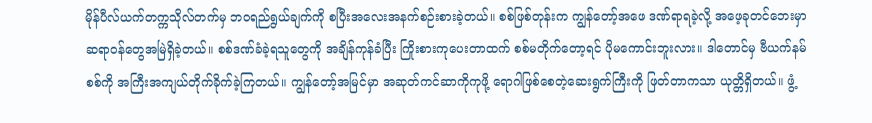မိုန်ပီလ်ယက်တက္ကသိုလ်တက်မှ ဘဝရည်ရွယ်ချက်ကို စပြီးအလေးအနက်စဉ်းစားခဲ့တယ်။ စစ်ဖြစ်တုန်းက ကျွန်တော့်အဖေ ဒဏ်ရာရခဲ့လို့ အဖေ့ခုတင်ဘေးမှာ ဆရာဝန်တွေအမြဲရှိခဲ့တယ်။ စစ်ဒဏ်ခံခဲ့ရသူတွေကို အချိန်ကုန်ခံပြီး ကြိုးစားကုပေးတာထက် စစ်မတိုက်တော့ရင် ပိုမကောင်းဘူးလား။ ဒါတောင်မှ ဗီယက်နမ်စစ်ကို အကြီးအကျယ်တိုက်ခိုက်ခဲ့ကြတယ်။ ကျွန်တော့်အမြင်မှာ အဆုတ်ကင်ဆာကိုကုဖို့ ရောဂါဖြစ်စေတဲ့ဆေးရွက်ကြီးကို ဖြတ်တာကသာ ယုတ္တိရှိတယ်။ ဖွံ့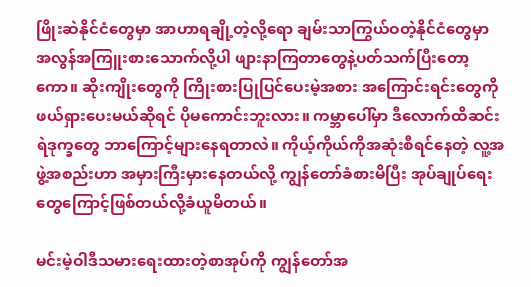ဖြိုးဆဲနိုင်ငံတွေမှာ အာဟာရချို့တဲ့လို့ရော ချမ်းသာကြွယ်ဝတဲ့နိုင်ငံတွေမှာ အလွန်အကြူးစားသောက်လို့ပါ ဖျားနာကြတာတွေနဲ့ပတ်သက်ပြီးတော့ကော။ ဆိုးကျိုးတွေကို ကြိုးစားပြုပြင်ပေးမဲ့အစား အကြောင်းရင်းတွေကို ဖယ်ရှားပေးမယ်ဆိုရင် ပိုမကောင်းဘူးလား။ ကမ္ဘာပေါ်မှာ ဒီလောက်ထိဆင်းရဲဒုက္ခတွေ ဘာကြောင့်များနေရတာလဲ။ ကိုယ့်ကိုယ်ကိုအဆုံးစီရင်နေတဲ့ လူ့အဖွဲ့အစည်းဟာ အမှားကြီးမှားနေတယ်လို့ ကျွန်တော်ခံစားမိပြီး အုပ်ချုပ်ရေးတွေကြောင့်ဖြစ်တယ်လို့ခံယူမိတယ်။

မင်းမဲ့ဝါဒီသမားရေးထားတဲ့စာအုပ်ကို ကျွန်တော်အ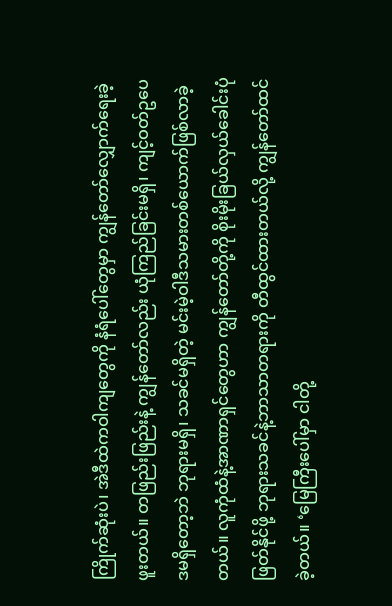ကြိုက်ဆုံးပဲ၊ အဲဒီထဲကဝါကျတွေကို နံရံပေါ်တွေမှာ ကျွန်တော်လျှောက်ရေးခဲ့ဖူးတယ်။ တဖြည်းဖြည်းနဲ့ ကျွန်တော်လည်း ယုံကြည်ခြင်းမရှိ၊ ကျင့်ဝတ်ဥပေဒမရှိတော့ဘဲ ဘုရားမရှိ၊ သခင်မရှိတဲ့ မင်းမဲ့ဝါဒီသမားတစ်ယောက်ဖြစ်လာခဲ့တယ်။ လူကုံထံနဲ့အာဏာရှင်တွေဟာ ကျွန်တော်တို့ကို စိုးမိုးခြယ်လှယ်ခေါင်းပုံဖြတ်နိုင်ဖို့ ဘုရားသခင်နဲ့ဘာသာတရားကို တီထွင်ထားတယ်လို့ ကျွန်တော်ထင်ခဲ့တယ်။ ‘မြေကြီးပေါ်မှာ ငါတို့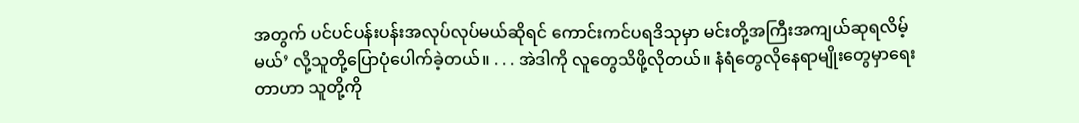အတွက် ပင်ပင်ပန်းပန်းအလုပ်လုပ်မယ်ဆိုရင် ကောင်းကင်ပရဒိသုမှာ မင်းတို့အကြီးအကျယ်ဆုရလိမ့်မယ်’ လို့သူတို့ပြောပုံပေါက်ခဲ့တယ်။ . . . အဲဒါကို လူတွေသိဖို့လိုတယ်။ နံရံတွေလိုနေရာမျိုးတွေမှာရေးတာဟာ သူတို့ကို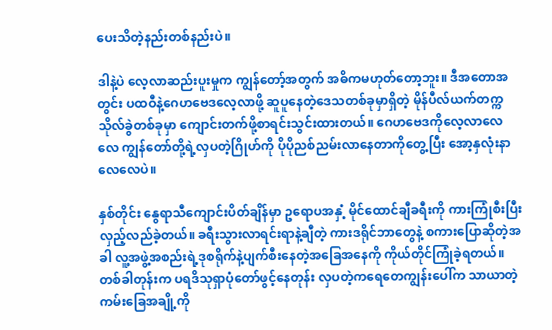ပေးသိတဲ့နည်းတစ်နည်းပဲ။

ဒါနဲ့ပဲ လေ့လာဆည်းပူးမှုက ကျွန်တော့်အတွက် အဓိကမဟုတ်တော့ဘူး။ ဒီအတောအတွင်း ပထဝီနဲ့ဂေဟဗေဒလေ့လာဖို့ ဆူပူနေတဲ့ဒေသတစ်ခုမှာရှိတဲ့ မိုန်ပီလ်ယက်တက္ကသိုလ်ခွဲတစ်ခုမှာ ကျောင်းတက်ဖို့စာရင်းသွင်းထားတယ်။ ဂေဟဗေဒကိုလေ့လာလေလေ ကျွန်တော်တို့ရဲ့လှပတဲ့ဂြိုဟ်ကို ပိုပိုညစ်ညမ်းလာနေတာကိုတွေ့ပြီး အော့နှလုံးနာလေလေပဲ။

နှစ်တိုင်း နွေရာသီကျောင်းပိတ်ချိန်မှာ ဥရောပအနှံ့ မိုင်ထောင်ချီခရီးကို ကားကြုံစီးပြီး လှည့်လည်ခဲ့တယ်။ ခရီးသွားလာရင်းရာနဲ့ချီတဲ့ ကားဒရိုင်ဘာတွေနဲ့ စကားပြောဆိုတဲ့အခါ လူ့အဖွဲ့အစည်းရဲ့ဒုစရိုက်နဲ့ပျက်စီးနေတဲ့အခြေအနေကို ကိုယ်တိုင်ကြုံခဲ့ရတယ်။ တစ်ခါတုန်းက ပရဒိသုရှာပုံတော်ဖွင့်နေတုန်း လှပတဲ့ကရေတေကျွန်းပေါ်က သာယာတဲ့ကမ်းခြေအချို့ကို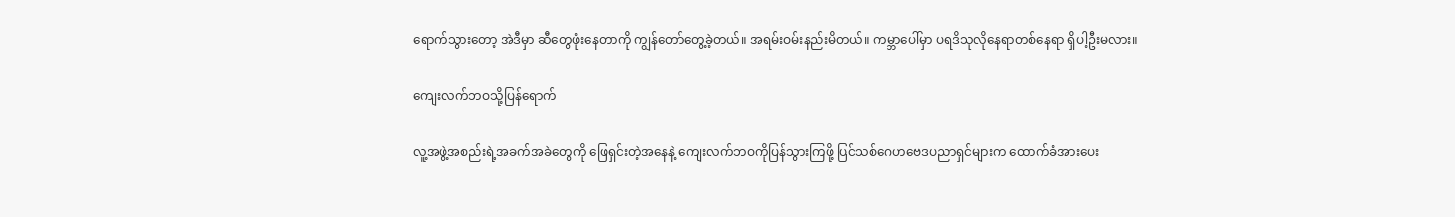ရောက်သွားတော့ အဲဒီမှာ ဆီတွေဖုံးနေတာကို ကျွန်တော်တွေ့ခဲ့တယ်။ အရမ်းဝမ်းနည်းမိတယ်။ ကမ္ဘာပေါ်မှာ ပရဒိသုလိုနေရာတစ်နေရာ ရှိပါ့ဦးမလား။

ကျေးလက်ဘဝသို့ပြန်ရောက်

လူ့အဖွဲ့အစည်းရဲ့အခက်အခဲတွေကို ဖြေရှင်းတဲ့အနေနဲ့ ကျေးလက်ဘဝကိုပြန်သွားကြဖို့ ပြင်သစ်ဂေဟဗေဒပညာရှင်များက ထောက်ခံအားပေး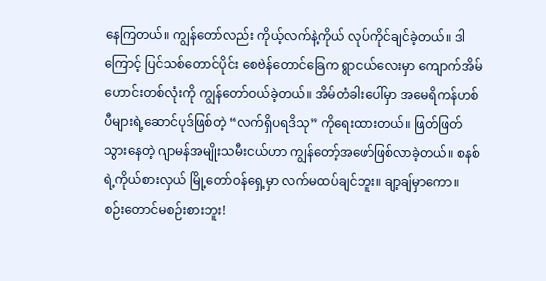နေကြတယ်။ ကျွန်တော်လည်း ကိုယ့်လက်နဲ့ကိုယ် လုပ်ကိုင်ချင်ခဲ့တယ်။ ဒါကြောင့် ပြင်သစ်တောင်ပိုင်း စေဗဲန်တောင်ခြေက ရွာငယ်လေးမှာ ကျောက်အိမ်ဟောင်းတစ်လုံးကို ကျွန်တော်ဝယ်ခဲ့တယ်။ အိမ်တံခါးပေါ်မှာ အမေရိကန်ဟစ်ပီများရဲ့ဆောင်ပုဒ်ဖြစ်တဲ့ “လက်ရှိပရဒိသု” ကိုရေးထားတယ်။ ဖြတ်ဖြတ်သွားနေတဲ့ ဂျာမန်အမျိုးသမီးငယ်ဟာ ကျွန်တော့်အဖော်ဖြစ်လာခဲ့တယ်။ စနစ်ရဲ့ကိုယ်စားလှယ် မြို့တော်ဝန်ရှေ့မှာ လက်မထပ်ချင်ဘူး။ ချာ့ချ်မှာကော။ စဉ်းတောင်မစဉ်းစားဘူး!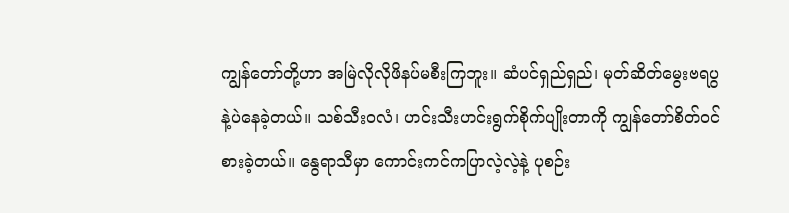ကျွန်တော်တို့ဟာ အမြဲလိုလိုဖိနပ်မစီးကြဘူး။ ဆံပင်ရှည်ရှည်၊ မုတ်ဆိတ်မွေးဗရပွနဲ့ပဲနေခဲ့တယ်။ သစ်သီးဝလံ၊ ဟင်းသီးဟင်းရွက်စိုက်ပျိုးတာကို ကျွန်တော်စိတ်ဝင်စားခဲ့တယ်။ နွေရာသီမှာ ကောင်းကင်ကပြာလဲ့လဲ့နဲ့ ပုစဉ်း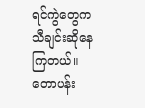ရင်ကွဲတွေက သီချင်းဆိုနေကြတယ်။ တောပန်း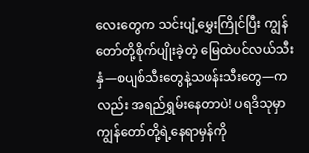လေးတွေက သင်းပျံ့မွှေးကြိုင်ပြီး ကျွန်တော်တို့စိုက်ပျိုးခဲ့တဲ့ မြေထဲပင်လယ်သီးနှံ—စပျစ်သီးတွေနဲ့သဖန်းသီးတွေ—ကလည်း အရည်ရွှမ်းနေတာပဲ! ပရဒိသုမှာ ကျွန်တော်တို့ရဲ့နေရာမှန်ကို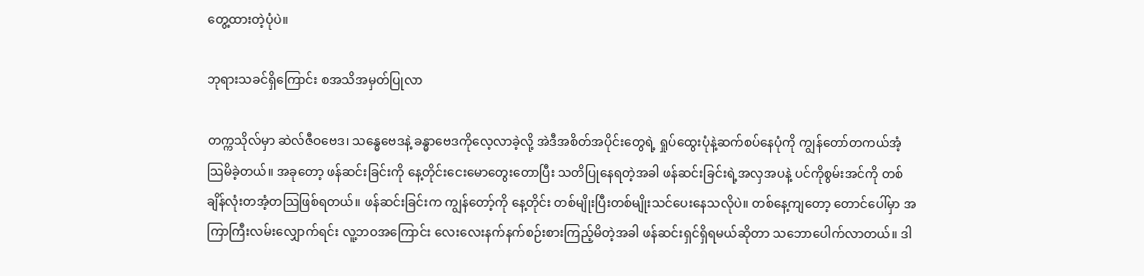တွေ့ထားတဲ့ပုံပဲ။

ဘုရားသခင်ရှိကြောင်း စအသိအမှတ်ပြုလာ

တက္ကသိုလ်မှာ ဆဲလ်ဇီဝဗေဒ၊ သန္ဓေဗေဒနဲ့ ခန္ဓာဗေဒကိုလေ့လာခဲ့လို့ အဲဒီအစိတ်အပိုင်းတွေရဲ့ ရှုပ်ထွေးပုံနဲ့ဆက်စပ်နေပုံကို ကျွန်တော်တကယ်အံ့သြမိခဲ့တယ်။ အခုတော့ ဖန်ဆင်းခြင်းကို နေ့တိုင်းငေးမောတွေးတောပြီး သတိပြုနေရတဲ့အခါ ဖန်ဆင်းခြင်းရဲ့အလှအပနဲ့ ပင်ကိုစွမ်းအင်ကို တစ်ချိန်လုံးတအံ့တသြဖြစ်ရတယ်။ ဖန်ဆင်းခြင်းက ကျွန်တော့်ကို နေ့တိုင်း တစ်မျိုးပြီးတစ်မျိုးသင်ပေးနေသလိုပဲ။ တစ်နေ့ကျတော့ တောင်ပေါ်မှာ အကြာကြီးလမ်းလျှောက်ရင်း လူ့ဘဝအကြောင်း လေးလေးနက်နက်စဉ်းစားကြည့်မိတဲ့အခါ ဖန်ဆင်းရှင်ရှိရမယ်ဆိုတာ သဘောပေါက်လာတယ်။ ဒါ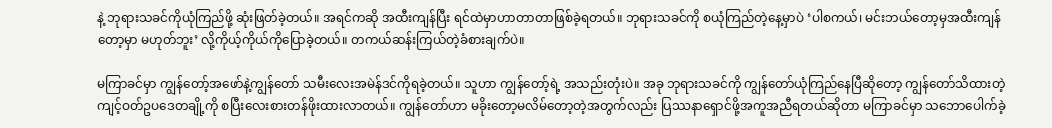နဲ့ ဘုရားသခင်ကိုယုံကြည်ဖို့ ဆုံးဖြတ်ခဲ့တယ်။ အရင်ကဆို အထီးကျန်ပြီး ရင်ထဲမှာဟာတာတာဖြစ်ခဲ့ရတယ်။ ဘုရားသခင်ကို စယုံကြည်တဲ့နေ့မှာပဲ ‘ပါစကယ်၊ မင်းဘယ်တော့မှအထီးကျန်တော့မှာ မဟုတ်ဘူး’ လို့ကိုယ့်ကိုယ်ကိုပြောခဲ့တယ်။ တကယ်ဆန်းကြယ်တဲ့ခံစားချက်ပဲ။

မကြာခင်မှာ ကျွန်တော့်အဖော်နဲ့ကျွန်တော် သမီးလေးအမဲန်ဒင်ကိုရခဲ့တယ်။ သူဟာ ကျွန်တော့်ရဲ့ အသည်းတုံးပဲ။ အခု ဘုရားသခင်ကို ကျွန်တော်ယုံကြည်နေပြီဆိုတော့ ကျွန်တော်သိထားတဲ့ ကျင့်ဝတ်ဥပဒေတချို့ကို စပြီးလေးစားတန်ဖိုးထားလာတယ်။ ကျွန်တော်ဟာ မခိုးတော့မလိမ်တော့တဲ့အတွက်လည်း ပြဿနာရှောင်ဖို့အကူအညီရတယ်ဆိုတာ မကြာခင်မှာ သဘောပေါက်ခဲ့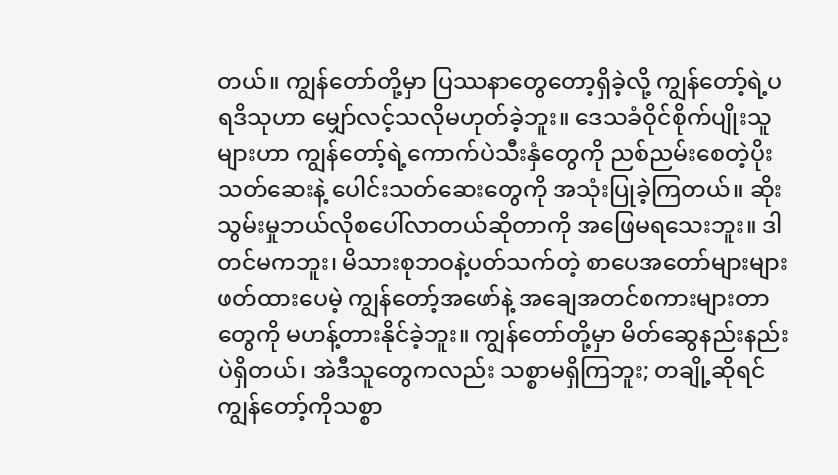တယ်။ ကျွန်တော်တို့မှာ ပြဿနာတွေတော့ရှိခဲ့လို့ ကျွန်တော့်ရဲ့ပရဒိသုဟာ မျှော်လင့်သလိုမဟုတ်ခဲ့ဘူး။ ဒေသခံဝိုင်စိုက်ပျိုးသူများဟာ ကျွန်တော့်ရဲ့ကောက်ပဲသီးနှံတွေကို ညစ်ညမ်းစေတဲ့ပိုးသတ်ဆေးနဲ့ ပေါင်းသတ်ဆေးတွေကို အသုံးပြုခဲ့ကြတယ်။ ဆိုးသွမ်းမှုဘယ်လိုစပေါ်လာတယ်ဆိုတာကို အဖြေမရသေးဘူး။ ဒါတင်မကဘူး၊ မိသားစုဘဝနဲ့ပတ်သက်တဲ့ စာပေအတော်များများဖတ်ထားပေမဲ့ ကျွန်တော့်အဖော်နဲ့ အချေအတင်စကားများတာတွေကို မဟန့်တားနိုင်ခဲ့ဘူး။ ကျွန်တော်တို့မှာ မိတ်ဆွေနည်းနည်းပဲရှိတယ်၊ အဲဒီသူတွေကလည်း သစ္စာမရှိကြဘူး; တချို့ဆိုရင် ကျွန်တော့်ကိုသစ္စာ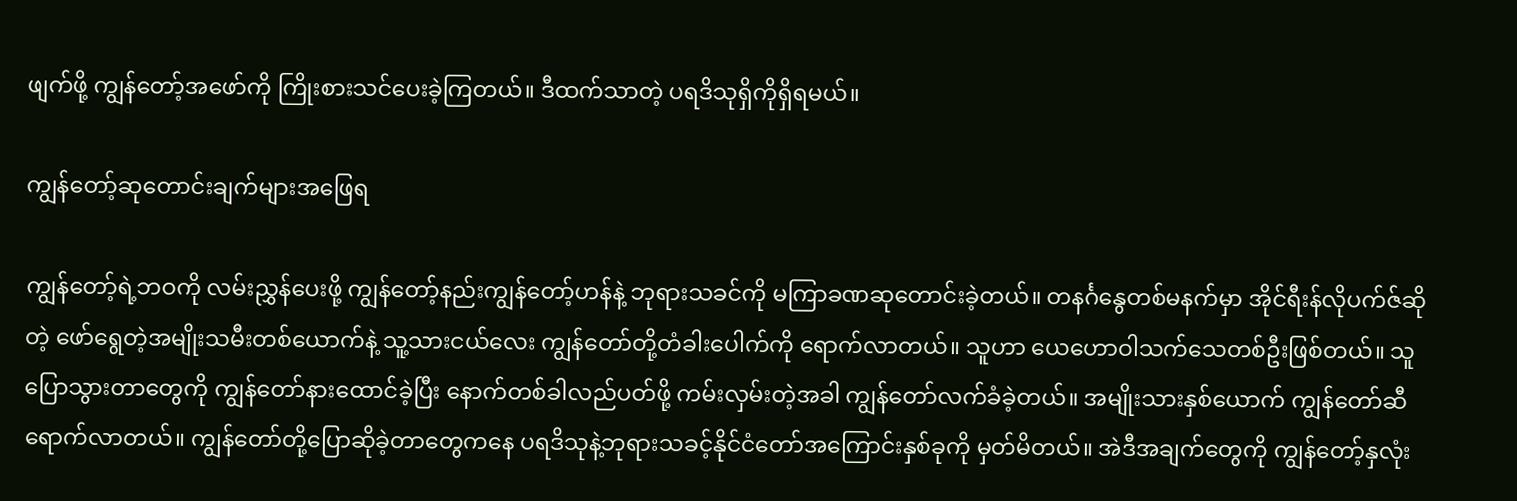ဖျက်ဖို့ ကျွန်တော့်အဖော်ကို ကြိုးစားသင်ပေးခဲ့ကြတယ်။ ဒီထက်သာတဲ့ ပရဒိသုရှိကိုရှိရမယ်။

ကျွန်တော့်ဆုတောင်းချက်များအဖြေရ

ကျွန်တော့်ရဲ့ဘဝကို လမ်းညွှန်ပေးဖို့ ကျွန်တော့်နည်းကျွန်တော့်ဟန်နဲ့ ဘုရားသခင်ကို မကြာခဏဆုတောင်းခဲ့တယ်။ တနင်္ဂနွေတစ်မနက်မှာ အိုင်ရီးန်လိုပက်ဇ်ဆိုတဲ့ ဖော်ရွေတဲ့အမျိုးသမီးတစ်ယောက်နဲ့ သူ့သားငယ်လေး ကျွန်တော်တို့တံခါးပေါက်ကို ရောက်လာတယ်။ သူဟာ ယေဟောဝါသက်သေတစ်ဦးဖြစ်တယ်။ သူပြောသွားတာတွေကို ကျွန်တော်နားထောင်ခဲ့ပြီး နောက်တစ်ခါလည်ပတ်ဖို့ ကမ်းလှမ်းတဲ့အခါ ကျွန်တော်လက်ခံခဲ့တယ်။ အမျိုးသားနှစ်ယောက် ကျွန်တော်ဆီရောက်လာတယ်။ ကျွန်တော်တို့ပြောဆိုခဲ့တာတွေကနေ ပရဒိသုနဲ့ဘုရားသခင့်နိုင်ငံတော်အကြောင်းနှစ်ခုကို မှတ်မိတယ်။ အဲဒီအချက်တွေကို ကျွန်တော့်နှလုံး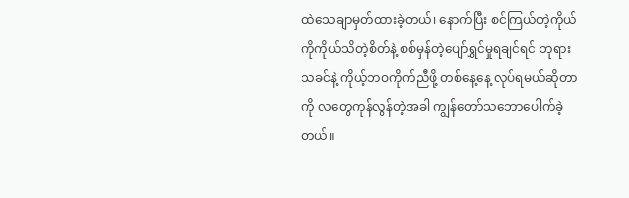ထဲသေချာမှတ်ထားခဲ့တယ်၊ နောက်ပြီး စင်ကြယ်တဲ့ကိုယ်ကိုကိုယ်သိတဲ့စိတ်နဲ့ စစ်မှန်တဲ့ပျော်ရွှင်မှုရချင်ရင် ဘုရားသခင်နဲ့ ကိုယ့်ဘဝကိုက်ညီဖို့ တစ်နေ့နေ့ လုပ်ရမယ်ဆိုတာကို လတွေကုန်လွန်တဲ့အခါ ကျွန်တော်သဘောပေါက်ခဲ့တယ်။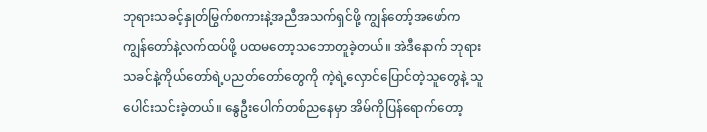ဘုရားသခင့်နှုတ်မြွက်စကားနဲ့အညီအသက်ရှင်ဖို့ ကျွန်တော့်အဖော်က ကျွန်တော်နဲ့လက်ထပ်ဖို့ ပထမတော့သဘောတူခဲ့တယ်။ အဲဒီနောက် ဘုရားသခင်နဲ့ကိုယ်တော်ရဲ့ပညတ်တော်တွေကို ကဲ့ရဲ့လှောင်ပြောင်တဲ့သူတွေနဲ့ သူပေါင်းသင်းခဲ့တယ်။ နွေဦးပေါက်တစ်ညနေမှာ အိမ်ကိုပြန်ရောက်တော့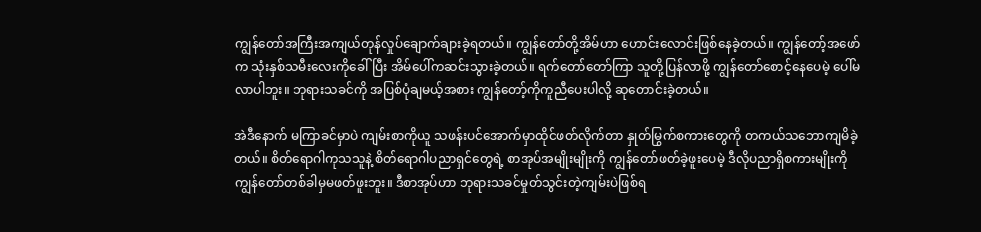ကျွန်တော်အကြီးအကျယ်တုန်လှုပ်ချောက်ချားခဲ့ရတယ်။ ကျွန်တော်တို့အိမ်ဟာ ဟောင်းလောင်းဖြစ်နေခဲ့တယ်။ ကျွန်တော့်အဖော်က သုံးနှစ်သမီးလေးကိုခေါ်ပြီး အိမ်ပေါ်ကဆင်းသွားခဲ့တယ်။ ရက်တော်တော်ကြာ သူတို့ပြန်လာဖို့ ကျွန်တော်စောင့်နေပေမဲ့ ပေါ်မလာပါဘူး။ ဘုရားသခင်ကို အပြစ်ပုံချမယ့်အစား ကျွန်တော့်ကိုကူညီပေးပါလို့ ဆုတောင်းခဲ့တယ်။

အဲဒီနောက် မကြာခင်မှာပဲ ကျမ်းစာကိုယူ သဖန်းပင်အောက်မှာထိုင်ဖတ်လိုက်တာ နှုတ်မြွက်စကားတွေကို တကယ်သဘောကျမိခဲ့တယ်။ စိတ်ရောဂါကုသသူနဲ့ စိတ်ရောဂါပညာရှင်တွေရဲ့ စာအုပ်အမျိုးမျိုးကို ကျွန်တော်ဖတ်ခဲ့ဖူးပေမဲ့ ဒီလိုပညာရှိစကားမျိုးကို ကျွန်တော်တစ်ခါမှမဖတ်ဖူးဘူး။ ဒီစာအုပ်ဟာ ဘုရားသခင်မှုတ်သွင်းတဲ့ကျမ်းပဲဖြစ်ရ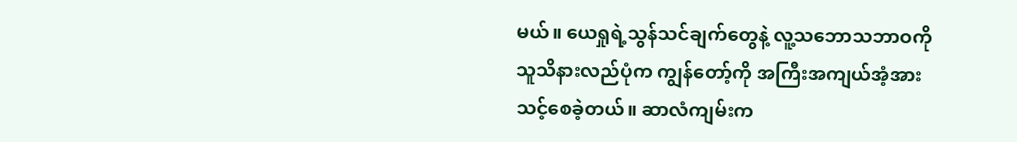မယ်။ ယေရှုရဲ့သွန်သင်ချက်တွေနဲ့ လူ့သဘောသဘာဝကို သူသိနားလည်ပုံက ကျွန်တော့်ကို အကြီးအကျယ်အံ့အားသင့်စေခဲ့တယ်။ ဆာလံကျမ်းက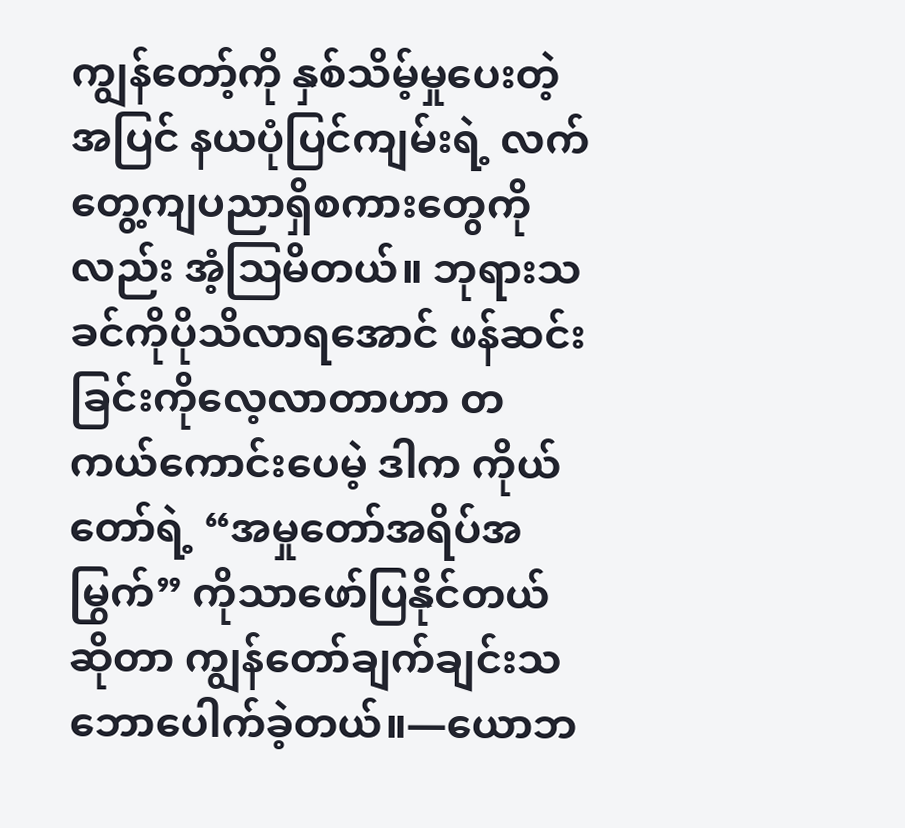ကျွန်တော့်ကို နှစ်သိမ့်မှုပေးတဲ့အပြင် နယပုံပြင်ကျမ်းရဲ့ လက်တွေ့ကျပညာရှိစကားတွေကိုလည်း အံ့ဩမိတယ်။ ဘုရားသခင်ကိုပိုသိလာရအောင် ဖန်ဆင်းခြင်းကိုလေ့လာတာဟာ တကယ်ကောင်းပေမဲ့ ဒါက ကိုယ်တော်ရဲ့ “အမှုတော်အရိပ်အမြွက်” ကိုသာဖော်ပြနိုင်တယ်ဆိုတာ ကျွန်တော်ချက်ချင်းသဘောပေါက်ခဲ့တယ်။—ယောဘ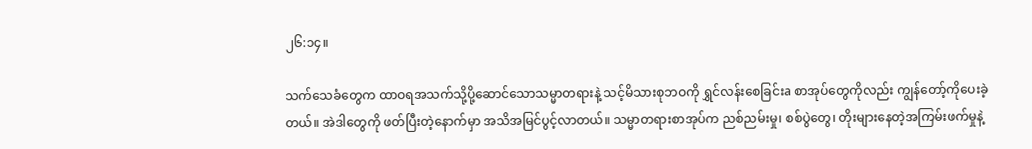၂၆:၁၄။

သက်သေခံတွေက ထာဝရအသက်သို့ပို့ဆောင်သောသမ္မာတရားနဲ့ သင့်မိသားစုဘဝကို ရွှင်လန်းစေခြင်းa စာအုပ်တွေကိုလည်း ကျွန်တော့်ကိုပေးခဲ့တယ်။ အဲဒါတွေကို ဖတ်ပြီးတဲ့နောက်မှာ အသိအမြင်ပွင့်လာတယ်။ သမ္မာတရားစာအုပ်က ညစ်ညမ်းမှု၊ စစ်ပွဲတွေ၊ တိုးများနေတဲ့အကြမ်းဖက်မှုနဲ့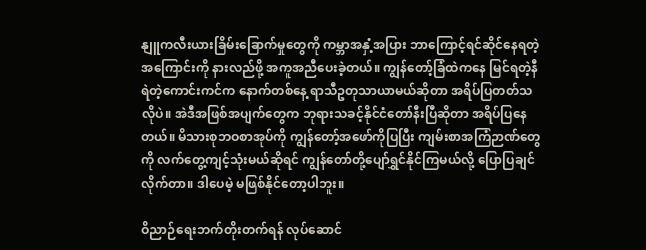နျူကလီးယားခြိမ်းခြောက်မှုတွေကို ကမ္ဘာအနှံ့အပြား ဘာကြောင့်ရင်ဆိုင်နေရတဲ့အကြောင်းကို နားလည်ဖို့ အကူအညီပေးခဲ့တယ်။ ကျွန်တော့်ခြံထဲကနေ မြင်ရတဲ့နီရဲတဲ့ကောင်းကင်က နောက်တစ်နေ့ ရာသီဥတုသာယာမယ်ဆိုတာ အရိပ်ပြတတ်သလိုပဲ။ အဲဒီအဖြစ်အပျက်တွေက ဘုရားသခင့်နိုင်ငံတော်နီးပြီဆိုတာ အရိပ်ပြနေတယ်။ မိသားစုဘဝစာအုပ်ကို ကျွန်တော့်အဖော်ကိုပြပြီး ကျမ်းစာအကြံဉာဏ်တွေကို လက်တွေ့ကျင့်သုံးမယ်ဆိုရင် ကျွန်တော်တို့ပျော်ရွှင်နိုင်ကြမယ်လို့ ပြောပြချင်လိုက်တာ။ ဒါပေမဲ့ မဖြစ်နိုင်တော့ပါဘူး။

ဝိညာဉ်ရေးဘက်တိုးတက်ရန် လုပ်ဆောင်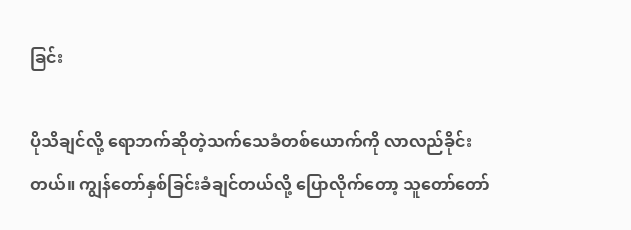ခြင်း

ပိုသိချင်လို့ ရောဘက်ဆိုတဲ့သက်သေခံတစ်ယောက်ကို လာလည်ခိုင်းတယ်။ ကျွန်တော်နှစ်ခြင်းခံချင်တယ်လို့ ပြောလိုက်တော့ သူတော်တော်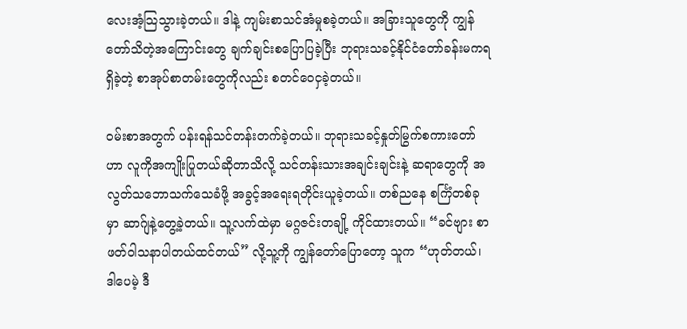လေးအံ့သြသွားခဲ့တယ်။ ဒါနဲ့ ကျမ်းစာသင်အံမှုစခဲ့တယ်။ အခြားသူတွေကို ကျွန်တော်သိတဲ့အကြောင်းတွေ ချက်ချင်းစပြောပြခဲ့ပြီး ဘုရားသခင့်နိုင်ငံတော်ခန်းမကရရှိခဲ့တဲ့ စာအုပ်စာတမ်းတွေကိုလည်း စတင်ဝေငှခဲ့တယ်။

ဝမ်းစာအတွက် ပန်းရန်သင်တန်းတက်ခဲ့တယ်။ ဘုရားသခင့်နှုတ်မြွက်စကားတော်ဟာ လူကိုအကျိုးပြုတယ်ဆိုတာသိလို့ သင်တန်းသားအချင်းချင်းနဲ့ ဆရာတွေကို အလွတ်သဘောသက်သေခံဖို့ အခွင့်အရေးရတိုင်းယူခဲ့တယ်။ တစ်ညနေ စင်္ကြံတစ်ခုမှာ ဆာဂ်ျနဲ့တွေ့ခဲ့တယ်။ သူ့လက်ထဲမှာ မဂ္ဂဇင်းတချို့ ကိုင်ထားတယ်။ “ခင်ဗျား စာဖတ်ဝါသနာပါတယ်ထင်တယ်” လို့သူ့ကို ကျွန်တော်ပြောတော့ သူက “ဟုတ်တယ်၊ ဒါပေမဲ့ ဒီ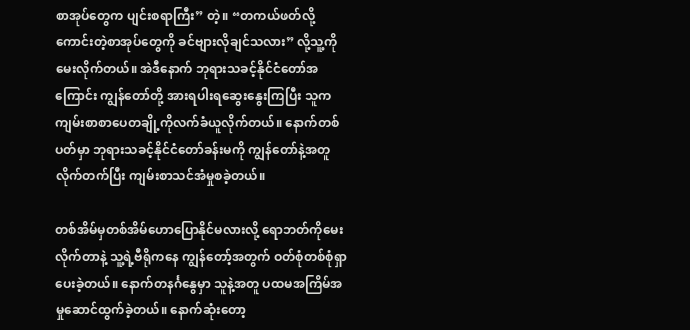စာအုပ်တွေက ပျင်းစရာကြီး” တဲ့။ “တကယ်ဖတ်လို့ကောင်းတဲ့စာအုပ်တွေကို ခင်ဗျားလိုချင်သလား” လို့သူ့ကိုမေးလိုက်တယ်။ အဲဒီနောက် ဘုရားသခင့်နိုင်ငံတော်အကြောင်း ကျွန်တော်တို့ အားရပါးရဆွေးနွေးကြပြီး သူကကျမ်းစာစာပေတချို့ကိုလက်ခံယူလိုက်တယ်။ နောက်တစ်ပတ်မှာ ဘုရားသခင့်နိုင်ငံတော်ခန်းမကို ကျွန်တော်နဲ့အတူလိုက်တက်ပြီး ကျမ်းစာသင်အံမှုစခဲ့တယ်။

တစ်အိမ်မှတစ်အိမ်ဟောပြောနိုင်မလားလို့ ရောဘတ်ကိုမေးလိုက်တာနဲ့ သူ့ရဲ့ဗီရိုကနေ ကျွန်တော့်အတွက် ဝတ်စုံတစ်စုံရှာပေးခဲ့တယ်။ နောက်တနင်္ဂနွေမှာ သူနဲ့အတူ ပထမအကြိမ်အမှုဆောင်ထွက်ခဲ့တယ်။ နောက်ဆုံးတော့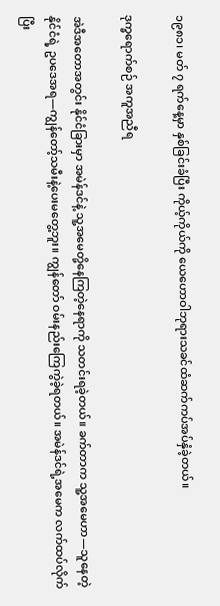၁၉၈၁၊ မတ် ၇ ရက်နေ့မှာ နှစ်ခြင်းခံပြီး ကိုယ့်ကိုယ်ကို ယေဟောဝါဘုရားသခင်ထံဆက်ကပ်အပ်နှံခဲ့တယ်။

ဒုက္ခရောက်စဉ် အကူအညီရ

အဲဒီအတောအတွင်း နိုင်ငံခြားမှာ အမဲန်ဒင်နဲ့ သူ့အမေတို့နေကြတဲ့နေရာကို သတင်းရခဲ့တယ်။ ခက်တာက သူ့အမေဟာ—သူနေတဲ့နိုင်ငံရဲ့ ဥပဒေအရ—ကျွန်တော့်သမီးနဲ့ပေးမတွေ့ဘူး။ ကျွန်တော် ဝမ်းနည်းကြေကွဲခဲ့ရတယ်။ အမဲန်ဒင်ရဲ့အမေက လက်ထပ်လိုက်ပြီး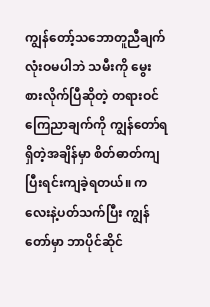ကျွန်တော့်သဘောတူညီချက်လုံးဝမပါဘဲ သမီးကို မွေးစားလိုက်ပြီဆိုတဲ့ တရားဝင်ကြေညာချက်ကို ကျွန်တော်ရရှိတဲ့အချိန်မှာ စိတ်ဓာတ်ကျပြီးရင်းကျခဲ့ရတယ်။ ကလေးနဲ့ပတ်သက်ပြီး ကျွန်တော်မှာ ဘာပိုင်ဆိုင်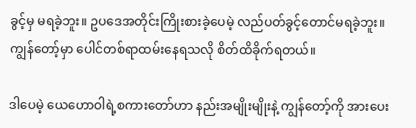ခွင့်မှ မရခဲ့ဘူး။ ဥပဒေအတိုင်းကြိုးစားခဲ့ပေမဲ့ လည်ပတ်ခွင့်တောင်မရခဲ့ဘူး။ ကျွန်တော့်မှာ ပေါင်တစ်ရာထမ်းနေရသလို စိတ်ထိခိုက်ရတယ်။

ဒါပေမဲ့ ယေဟောဝါရဲ့စကားတော်ဟာ နည်းအမျိုးမျိုးနဲ့ ကျွန်တော့်ကို အားပေး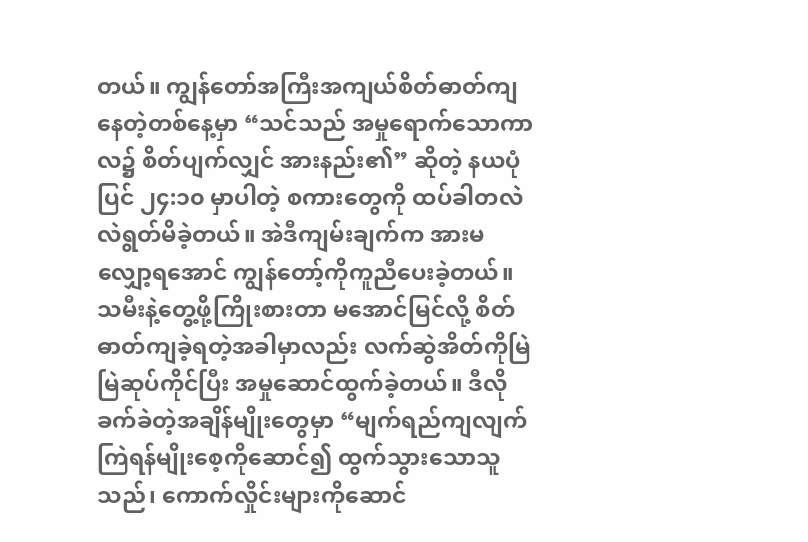တယ်။ ကျွန်တော်အကြီးအကျယ်စိတ်ဓာတ်ကျနေတဲ့တစ်နေ့မှာ “သင်သည် အမှုရောက်သောကာလ၌ စိတ်ပျက်လျှင် အားနည်း၏” ဆိုတဲ့ နယပုံပြင် ၂၄:၁၀ မှာပါတဲ့ စကားတွေကို ထပ်ခါတလဲလဲရွတ်မိခဲ့တယ်။ အဲဒီကျမ်းချက်က အားမလျှော့ရအောင် ကျွန်တော့်ကိုကူညီပေးခဲ့တယ်။ သမီးနဲ့တွေ့ဖို့ကြိုးစားတာ မအောင်မြင်လို့ စိတ်ဓာတ်ကျခဲ့ရတဲ့အခါမှာလည်း လက်ဆွဲအိတ်ကိုမြဲမြဲဆုပ်ကိုင်ပြီး အမှုဆောင်ထွက်ခဲ့တယ်။ ဒီလိုခက်ခဲတဲ့အချိန်မျိုးတွေမှာ “မျက်ရည်ကျလျက် ကြဲရန်မျိုးစေ့ကိုဆောင်၍ ထွက်သွားသောသူသည်၊ ကောက်လှိုင်းများကိုဆောင်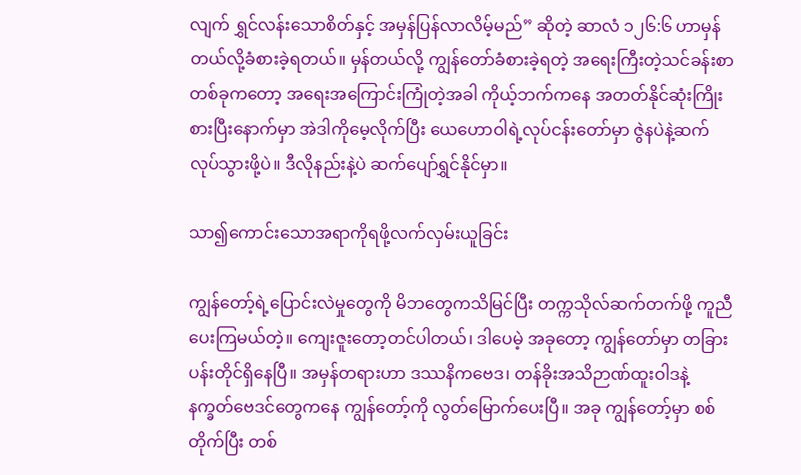လျက် ရွှင်လန်းသောစိတ်နှင့် အမှန်ပြန်လာလိမ့်မည်” ဆိုတဲ့ ဆာလံ ၁၂၆:၆ ဟာမှန်တယ်လို့ခံစားခဲ့ရတယ်။ မှန်တယ်လို့ ကျွန်တော်ခံစားခဲ့ရတဲ့ အရေးကြီးတဲ့သင်ခန်းစာတစ်ခုကတော့ အရေးအကြောင်းကြုံတဲ့အခါ ကိုယ့်ဘက်ကနေ အတတ်နိုင်ဆုံးကြိုးစားပြီးနောက်မှာ အဲဒါကိုမေ့လိုက်ပြီး ယေဟောဝါရဲ့လုပ်ငန်းတော်မှာ ဇွဲနပဲနဲ့ဆက်လုပ်သွားဖို့ပဲ။ ဒီလိုနည်းနဲ့ပဲ ဆက်ပျော်ရွှင်နိုင်မှာ။

သာ၍ကောင်းသောအရာကိုရဖို့လက်လှမ်းယူခြင်း

ကျွန်တော့်ရဲ့ပြောင်းလဲမှုတွေကို မိဘတွေကသိမြင်ပြီး တက္ကသိုလ်ဆက်တက်ဖို့ ကူညီပေးကြမယ်တဲ့။ ကျေးဇူးတော့တင်ပါတယ်၊ ဒါပေမဲ့ အခုတော့ ကျွန်တော်မှာ တခြားပန်းတိုင်ရှိနေပြီ။ အမှန်တရားဟာ ဒဿနိကဗေဒ၊ တန်ခိုးအသိဉာဏ်ထူးဝါဒနဲ့ နက္ခတ်ဗေဒင်တွေကနေ ကျွန်တော့်ကို လွတ်မြောက်ပေးပြီ။ အခု ကျွန်တော့်မှာ စစ်တိုက်ပြီး တစ်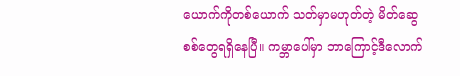ယောက်ကိုတစ်ယောက် သတ်မှာမဟုတ်တဲ့ မိတ်ဆွေစစ်တွေရရှိနေပြီ။ ကမ္ဘာပေါ်မှာ ဘာကြောင့်ဒီလောက်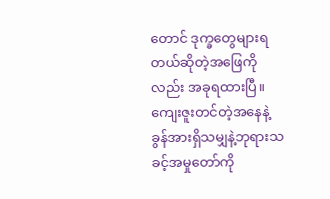တောင် ဒုက္ခတွေများရတယ်ဆိုတဲ့အဖြေကိုလည်း အခုရထားပြီ။ ကျေးဇူးတင်တဲ့အနေနဲ့ ခွန်အားရှိသမျှနဲ့ဘုရားသခင့်အမှုတော်ကို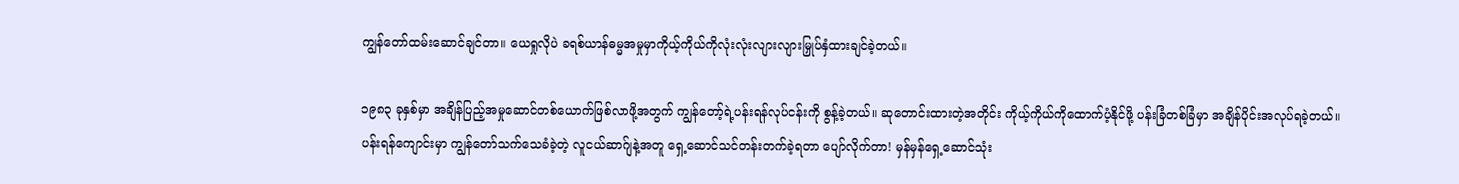ကျွန်တော်ထမ်းဆောင်ချင်တာ။ ယေရှုလိုပဲ ခရစ်ယာန်ဓမ္မအမှုမှာကိုယ့်ကိုယ်ကိုလုံးလုံးလျားလျားမြှုပ်နှံထားချင်ခဲ့တယ်။

၁၉၈၃ ခုနှစ်မှာ အချိန်ပြည့်အမှုဆောင်တစ်ယောက်ဖြစ်လာဖို့အတွက် ကျွန်တော့်ရဲ့ပန်းရန်လုပ်ငန်းကို စွန့်ခဲ့တယ်။ ဆုတောင်းထားတဲ့အတိုင်း ကိုယ့်ကိုယ်ကိုထောက်ပံ့နိုင်ဖို့ ပန်းခြံတစ်ခြံမှာ အချိန်ပိုင်းအလုပ်ရခဲ့တယ်။ ပန်းရန်ကျောင်းမှာ ကျွန်တော်သက်သေခံခဲ့တဲ့ လူငယ်ဆာဂ်ျနဲ့အတူ ရှေ့ဆောင်သင်တန်းတက်ခဲ့ရတာ ပျော်လိုက်တာ! မှန်မှန်ရှေ့ဆောင်သုံး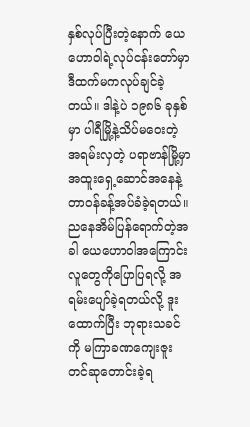နှစ်လုပ်ပြီးတဲ့နောက် ယေဟောဝါရဲ့လုပ်ငန်းတော်မှာ ဒီထက်မကလုပ်ချင်ခဲ့တယ်။ ဒါနဲ့ပဲ ၁၉၈၆ ခုနှစ်မှာ ပါရီမြို့နဲ့သိပ်မဝေးတဲ့ အရမ်းလှတဲ့ ပရာဗာန်မြို့မှာ အထူးရှေ့ဆောင်အနေနဲ့ တာဝန်ခန့်အပ်ခံခဲ့ရတယ်။ ညနေအိမ်ပြန်ရောက်တဲ့အခါ ယေဟောဝါအကြောင်း လူတွေကိုပြောပြရလို့ အရမ်းပျော်ခဲ့ရတယ်လို့ ဒူးထောက်ပြီး ဘုရားသခင်ကို မကြာခဏကျေးဇူးတင်ဆုတောင်းခဲ့ရ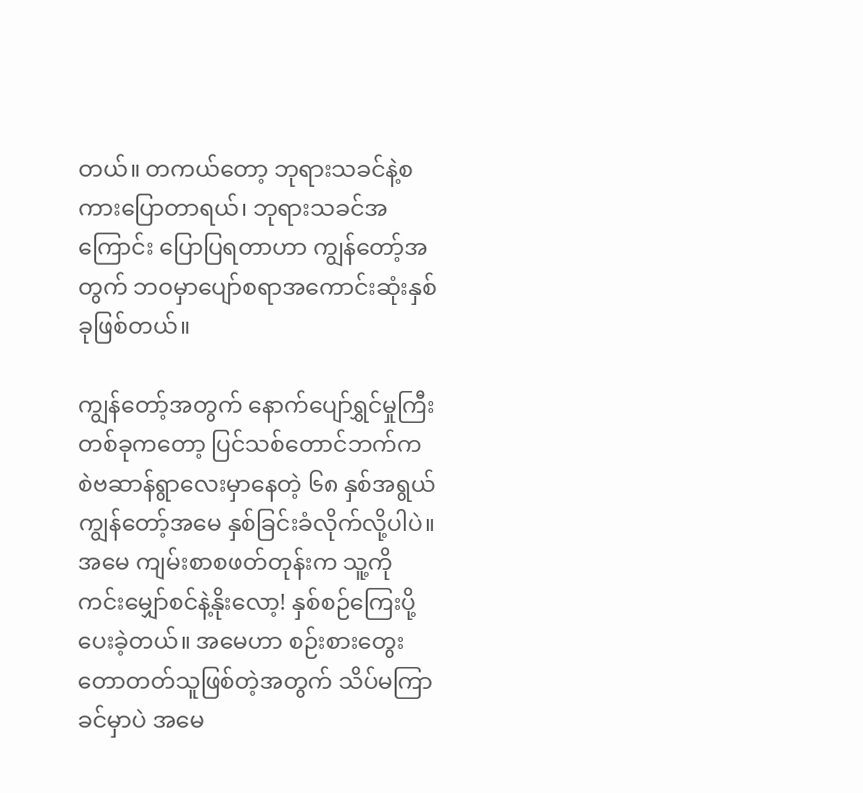တယ်။ တကယ်တော့ ဘုရားသခင်နဲ့စကားပြောတာရယ်၊ ဘုရားသခင်အကြောင်း ပြောပြရတာဟာ ကျွန်တော့်အတွက် ဘဝမှာပျော်စရာအကောင်းဆုံးနှစ်ခုဖြစ်တယ်။

ကျွန်တော့်အတွက် နောက်ပျော်ရွှင်မှုကြီးတစ်ခုကတော့ ပြင်သစ်တောင်ဘက်က စဲဗဆာန်ရွာလေးမှာနေတဲ့ ၆၈ နှစ်အရွယ်ကျွန်တော့်အမေ နှစ်ခြင်းခံလိုက်လို့ပါပဲ။ အမေ ကျမ်းစာစဖတ်တုန်းက သူ့ကို ကင်းမျှော်စင်နဲ့နိုးလော့! နှစ်စဉ်ကြေးပို့ပေးခဲ့တယ်။ အမေဟာ စဉ်းစားတွေးတောတတ်သူဖြစ်တဲ့အတွက် သိပ်မကြာခင်မှာပဲ အမေ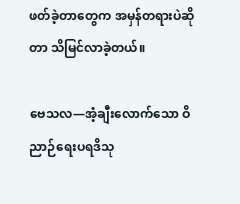ဖတ်ခဲ့တာတွေက အမှန်တရားပဲဆိုတာ သိမြင်လာခဲ့တယ်။

ဗေသလ—အံ့ချီးလောက်သော ဝိညာဉ်ရေးပရဒိသု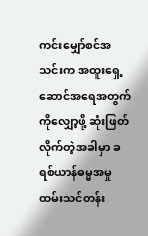ကင်းမျှော်စင်အသင်းက အထူးရှေ့ဆောင်အရေအတွက်ကိုလျှော့ဖို့ ဆုံးဖြတ်လိုက်တဲ့အခါမှာ ခရစ်ယာန်ဓမ္မအမှုထမ်းသင်တန်း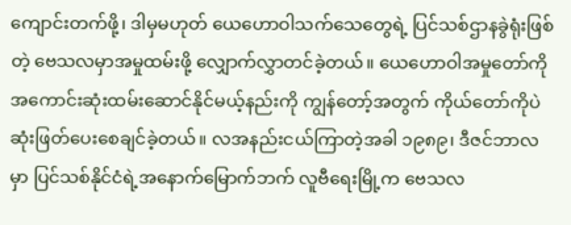ကျောင်းတက်ဖို့၊ ဒါမှမဟုတ် ယေဟောဝါသက်သေတွေရဲ့ ပြင်သစ်ဌာနခွဲရုံးဖြစ်တဲ့ ဗေသလမှာအမှုထမ်းဖို့ လျှောက်လွှာတင်ခဲ့တယ်။ ယေဟောဝါအမှုတော်ကို အကောင်းဆုံးထမ်းဆောင်နိုင်မယ့်နည်းကို ကျွန်တော့်အတွက် ကိုယ်တော်ကိုပဲဆုံးဖြတ်ပေးစေချင်ခဲ့တယ်။ လအနည်းငယ်ကြာတဲ့အခါ ၁၉၈၉၊ ဒီဇင်ဘာလမှာ ပြင်သစ်နိုင်ငံရဲ့အနောက်မြောက်ဘက် လူဗီရေးမြို့က ဗေသလ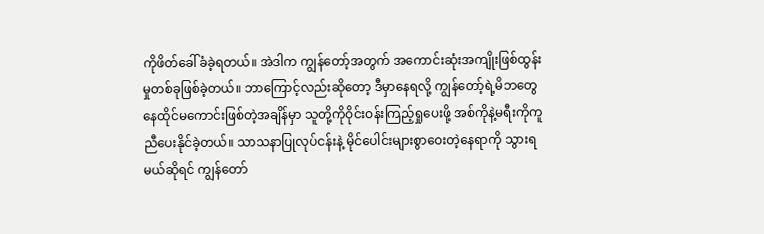ကိုဖိတ်ခေါ်ခံခဲ့ရတယ်။ အဲဒါက ကျွန်တော့်အတွက် အကောင်းဆုံးအကျိုးဖြစ်ထွန်းမှုတစ်ခုဖြစ်ခဲ့တယ်။ ဘာကြောင့်လည်းဆိုတော့ ဒီမှာနေရလို့ ကျွန်တော့်ရဲ့မိဘတွေ နေထိုင်မကောင်းဖြစ်တဲ့အချိန်မှာ သူတို့ကိုဝိုင်းဝန်းကြည့်ရှုပေးဖို့ အစ်ကိုနဲ့မရီးကိုကူညီပေးနိုင်ခဲ့တယ်။ သာသနာပြုလုပ်ငန်းနဲ့ မိုင်ပေါင်းများစွာဝေးတဲ့နေရာကို သွားရမယ်ဆိုရင် ကျွန်တော်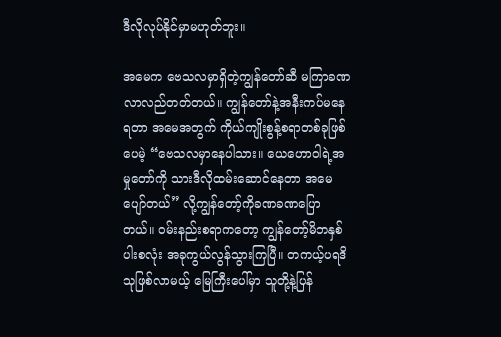ဒီလိုလုပ်နိုင်မှာမဟုတ်ဘူး။

အမေက ဗေသလမှာရှိတဲ့ကျွန်တော်ဆီ မကြာခဏလာလည်တတ်တယ်။ ကျွန်တော်နဲ့အနီးကပ်မနေရတာ အမေအတွက် ကိုယ်ကျိုးစွန့်စရာတစ်ခုဖြစ်ပေမဲ့ “ဗေသလမှာနေပါသား။ ယေဟောဝါရဲ့အမှုတော်ကို သားဒီလိုထမ်းဆောင်နေတာ အမေပျော်တယ်” လို့ကျွန်တော့်ကိုခဏခဏပြောတယ်။ ဝမ်းနည်းစရာကတော့ ကျွန်တော့်မိဘနှစ်ပါးစလုံး အခုကွယ်လွန်သွားကြပြီ။ တကယ့်ပရဒိသုဖြစ်လာမယ့် မြေကြီးပေါ်မှာ သူတို့နဲ့ပြန်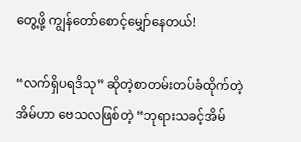တွေ့ဖို့ ကျွန်တော်စောင့်မျှော်နေတယ်!

“လက်ရှိပရဒိသု” ဆိုတဲ့စာတမ်းတပ်ခံထိုက်တဲ့အိမ်ဟာ ဗေသလဖြစ်တဲ့ “ဘုရားသခင့်အိမ်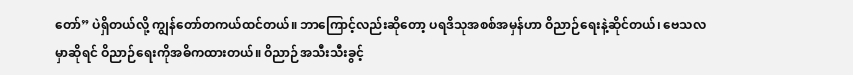တော်” ပဲရှိတယ်လို့ ကျွန်တော်တကယ်ထင်တယ်။ ဘာကြောင့်လည်းဆိုတော့ ပရဒိသုအစစ်အမှန်ဟာ ဝိညာဉ်ရေးနဲ့ဆိုင်တယ်၊ ဗေသလမှာဆိုရင် ဝိညာဉ်ရေးကိုအဓိကထားတယ်။ ဝိညာဉ်အသီးသီးခွင့်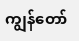ကျွန်တော်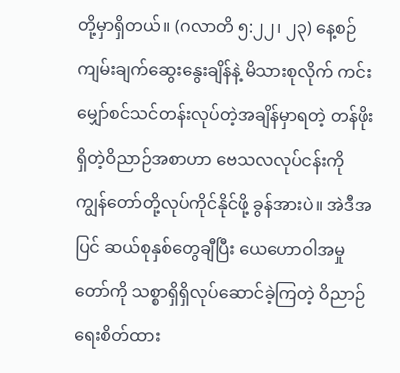တို့မှာရှိတယ်။ (ဂလာတိ ၅:၂၂၊ ၂၃) နေ့စဉ်ကျမ်းချက်ဆွေးနွေးချိန်နဲ့ မိသားစုလိုက် ကင်းမျှော်စင်သင်တန်းလုပ်တဲ့အချိန်မှာရတဲ့ တန်ဖိုးရှိတဲ့ဝိညာဉ်အစာဟာ ဗေသလလုပ်ငန်းကို ကျွန်တော်တို့လုပ်ကိုင်နိုင်ဖို့ ခွန်အားပဲ။ အဲဒီအပြင် ဆယ်စုနှစ်တွေချီပြီး ယေဟောဝါအမှုတော်ကို သစ္စာရှိရှိလုပ်ဆောင်ခဲ့ကြတဲ့ ဝိညာဉ်ရေးစိတ်ထား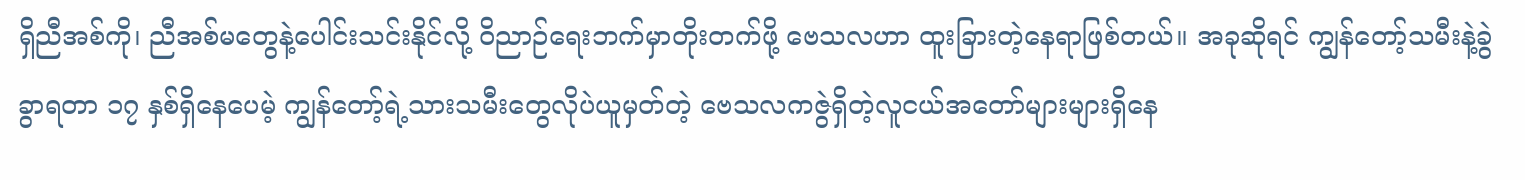ရှိညီအစ်ကို၊ ညီအစ်မတွေနဲ့ပေါင်းသင်းနိုင်လို့ ဝိညာဉ်ရေးဘက်မှာတိုးတက်ဖို့ ဗေသလဟာ ထူးခြားတဲ့နေရာဖြစ်တယ်။ အခုဆိုရင် ကျွန်တော့်သမီးနဲ့ခွဲခွာရတာ ၁၇ နှစ်ရှိနေပေမဲ့ ကျွန်တော့်ရဲ့သားသမီးတွေလိုပဲယူမှတ်တဲ့ ဗေသလကဇွဲရှိတဲ့လူငယ်အတော်များများရှိနေ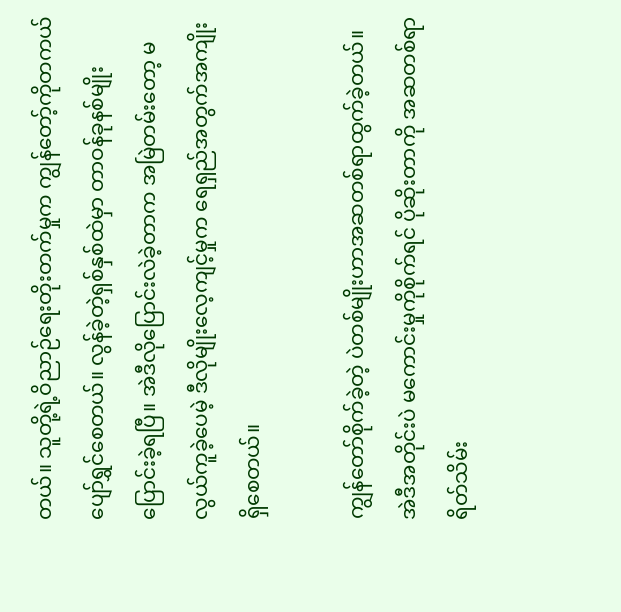တယ်။ သူတို့ရဲ့ဝိညာဉ်ရေးတိုးတက်မှုက ကျွန်တော့်ကိုတကယ်ပျော်ရွှင်စေတယ်။ လွန်ခဲ့တဲ့ရှစ်နှစ်ထဲမှာ တာဝန်ခုနစ်မျိုးပြောင်းခဲ့ရပြီ။ အဲဒီလိုပြောင်းလဲခဲ့တာက အမြဲတမ်းတော့ မလွယ်ကူခဲ့ပေမဲ့ ဒီလိုမျိုးလေ့ကျင့်မှုက ရေရှည်အတွက်အကျိုးရှိစေတယ်။

ကျွန်တော်စိုက်ခဲ့တဲ့ ပဲတစ်မျိုးဟာအဆတစ်ရာထွက်ခဲ့တယ်။ အဲဒီအတိုင်းပဲ မကောင်းမှုကိုစိုက်ရင် ပိုဆိုးတာကို အဆတစ်ရာရိတ်သိမ်း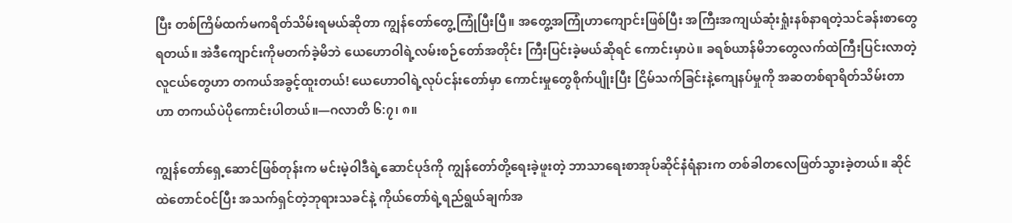ပြီး တစ်ကြိမ်ထက်မကရိတ်သိမ်းရမယ်ဆိုတာ ကျွန်တော်တွေ့ကြုံပြီးပြီ။ အတွေ့အကြုံဟာကျောင်းဖြစ်ပြီး အကြီးအကျယ်ဆုံးရှုံးနစ်နာရတဲ့သင်ခန်းစာတွေရတယ်။ အဲဒီကျောင်းကိုမတက်ခဲ့မိဘဲ ယေဟောဝါရဲ့လမ်းစဉ်တော်အတိုင်း ကြီးပြင်းခဲ့မယ်ဆိုရင် ကောင်းမှာပဲ။ ခရစ်ယာန်မိဘတွေလက်ထဲကြီးပြင်းလာတဲ့လူငယ်တွေဟာ တကယ်အခွင့်ထူးတယ်! ယေဟောဝါရဲ့လုပ်ငန်းတော်မှာ ကောင်းမှုတွေစိုက်ပျိုးပြီး ငြိမ်သက်ခြင်းနဲ့ကျေနပ်မှုကို အဆတစ်ရာရိတ်သိမ်းတာဟာ တကယ်ပဲပိုကောင်းပါတယ်။—ဂလာတိ ၆:၇၊ ၈။

ကျွန်တော်ရှေ့ဆောင်ဖြစ်တုန်းက မင်းမဲ့ဝါဒီရဲ့ဆောင်ပုဒ်ကို ကျွန်တော်တို့ရေးခဲ့ဖူးတဲ့ ဘာသာရေးစာအုပ်ဆိုင်နံရံနားက တစ်ခါတလေဖြတ်သွားခဲ့တယ်။ ဆိုင်ထဲတောင်ဝင်ပြီး အသက်ရှင်တဲ့ဘုရားသခင်နဲ့ ကိုယ်တော်ရဲ့ရည်ရွယ်ချက်အ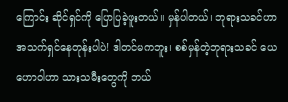ကြောင်း ဆိုင်ရှင်ကို ပြောပြခဲ့ဖူးတယ်။ မှန်ပါတယ်၊ ဘုရားသခင်ဟာ အသက်ရှင်နေတုန်းပါပဲ! ဒါတင်မကဘူး၊ စစ်မှန်တဲ့ဘုရားသခင် ယေဟောဝါဟာ သားသမီးတွေကို ဘယ်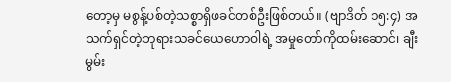တော့မှ မစွန့်ပစ်တဲ့သစ္စာရှိဖခင်တစ်ဦးဖြစ်တယ်။ (ဗျာဒိတ် ၁၅:၄) အသက်ရှင်တဲ့ဘုရားသခင်ယေဟောဝါရဲ့ အမှုတော်ကိုထမ်းဆောင်၊ ချီးမွမ်း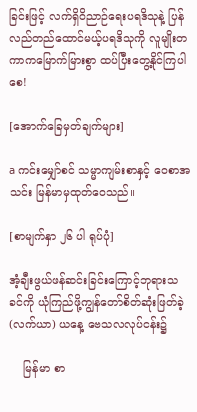ခြင်းဖြင့် လက်ရှိဝိညာဉ်ရေးပရဒိသုနဲ့ ပြန်လည်တည်ထောင်မယ့်ပရဒိသုကို လူမျိုးတကာကမြောက်မြားစွာ ထပ်ပြီးတွေ့နိုင်ကြပါစေ!

[အောက်ခြေမှတ်ချက်များ]

a ကင်းမျှော်စင် သမ္မာကျမ်းစာနှင့် ဝေစာအသင်း မြန်မာမှထုတ်ဝေသည်။

[စာမျက်နှာ ၂၆ ပါ ရုပ်ပုံ]

အံ့ချီးဖွယ်ဖန်ဆင်းခြင်းကြောင့်ဘုရားသခင်ကို ယုံကြည်ဖို့ကျွန်တော်စိတ်ဆုံးဖြတ်ခဲ့(လက်ယာ) ယနေ့ ဗေသလလုပ်ငန်း၌

    မြန်မာ စာ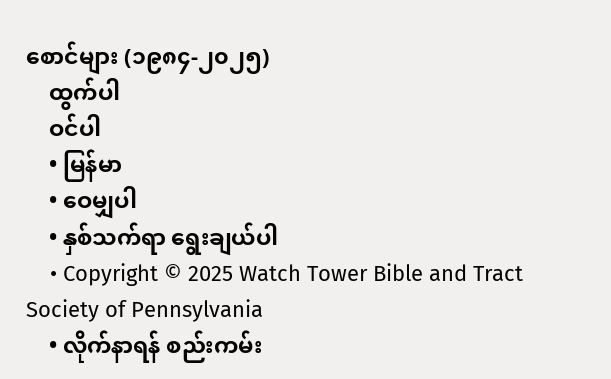စောင်များ (၁၉၈၄-၂၀၂၅)
    ထွက်ပါ
    ဝင်ပါ
    • မြန်မာ
    • ဝေမျှပါ
    • နှစ်သက်ရာ ရွေးချယ်ပါ
    • Copyright © 2025 Watch Tower Bible and Tract Society of Pennsylvania
    • လိုက်နာရန် စည်းကမ်း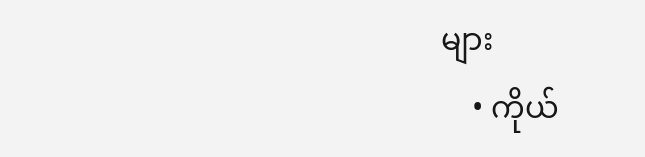များ
    • ကိုယ်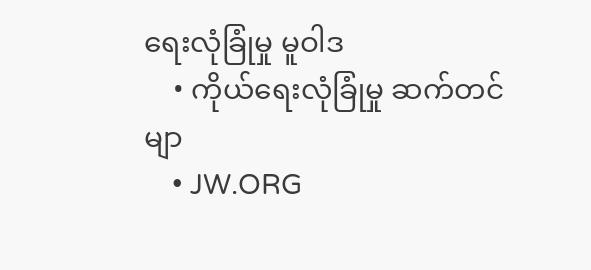ရေးလုံခြုံမှု မူဝါဒ
    • ကိုယ်ရေးလုံခြုံမှု ဆက်တင်မျာ
    • JW.ORG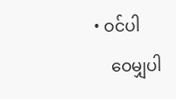• ဝင်ပါ
    ဝေမျှပါ